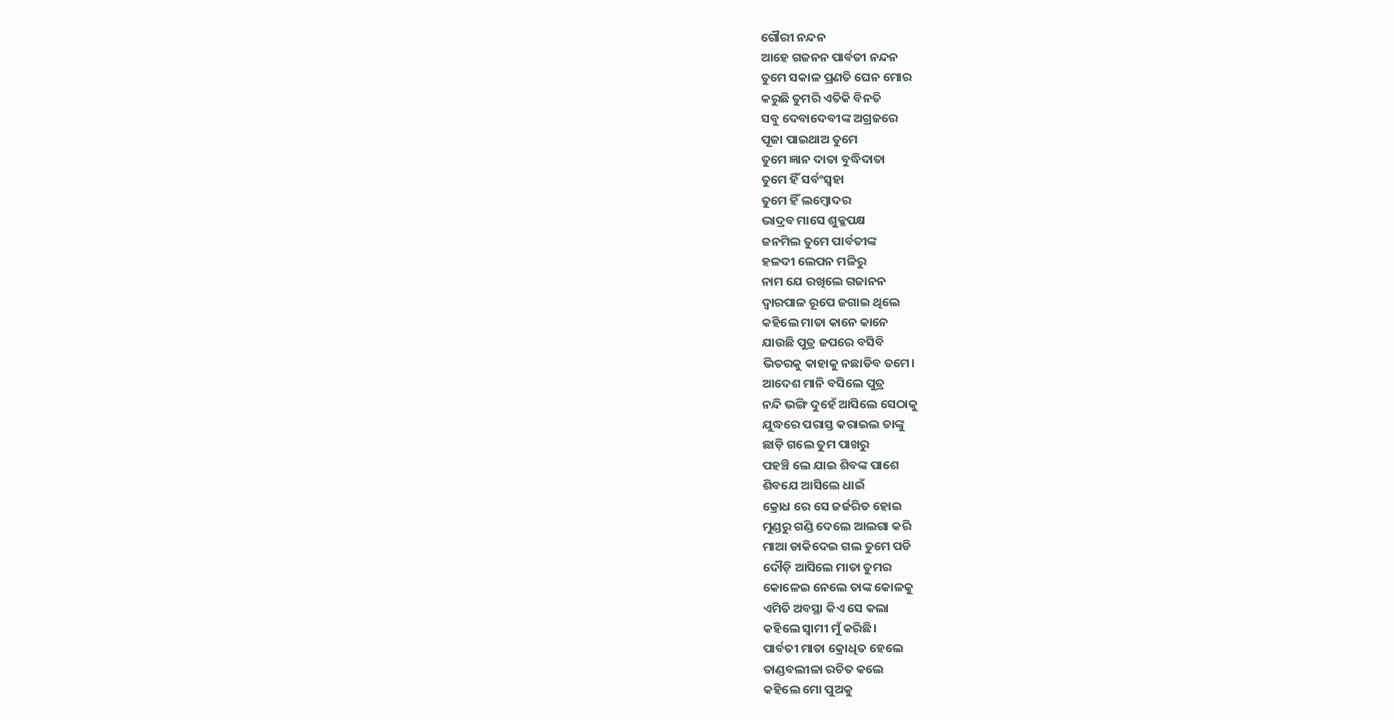ଗୌରୀ ନନ୍ଦନ
ଆହେ ଗଜନନ ପାର୍ବତୀ ନନ୍ଦନ
ତୁମେ ସକାଳ ପ୍ରଣତି ଘେନ ମୋର
କରୁଛି ତୁମରି ଏତିକି ବିନତି
ସବୁ ଦେବାଦେବୀଙ୍କ ଅଗ୍ରଜରେ
ପୂଜା ପାଇଥାଅ ତୁମେ
ତୁମେ ଜ୍ଞାନ ଦାତା ବୁଦ୍ଧିଦାତା
ତୁମେ ହିଁ ସର୍ବଂସ୍ୱହା
ତୁମେ ହିଁ ଲମ୍ବୋଦର
ଭାଦ୍ରବ ମାସେ ଶୁକ୍ଳପକ୍ଷ
ଜନମିଲ ତୁମେ ପାର୍ବତୀଙ୍କ
ହଳଦୀ ଲେପନ ମଳିରୁ
ନାମ ଯେ ରଖିଲେ ଗଜାନନ
ଦ୍ୱାରପାଳ ରୂପେ ଜଗାଇ ଥିଲେ
କହିଲେ ମାତା କାନେ କାନେ
ଯାଉଛି ପୁତ୍ର ଜପରେ ବସିବି
ଭିତରକୁ କାହାକୁ ନଛାଡିବ ତମେ।
ଆଦେଶ ମାନି ବସିଲେ ପୁତ୍ର
ନନ୍ଦି ଭଙ୍ଗି ଦୁହେଁ ଆସିଲେ ସେଠାକୁ
ଯୁଦ୍ଧରେ ପରାସ୍ତ କରାଇଲ ତାଙ୍କୁ
ଛାଡ଼ି ଗଲେ ତୁମ ପାଖରୁ
ପହଞ୍ଚି ଲେ ଯାଇ ଶିବଙ୍କ ପାଶେ
ଶିବଯେ ଆସିଲେ ଧାଇଁ
କ୍ରୋଧ ରେ ସେ ଜର୍ଜରିତ ହୋଇ
ମୁଣ୍ଡରୁ ଗଣ୍ଡି ଦେଲେ ଆଲଗା କରି
ମାଆ ଡାକିଦେଇ ଗଲ ତୁମେ ପଡି
ଦୌଡ଼ି ଆସିଲେ ମାତା ତୁମର
କୋଳେଇ ନେଲେ ତାଙ୍କ କୋଳକୁ
ଏମିତି ଅବସ୍ଥା କିଏ ସେ କଲା
କହିଲେ ସ୍ୱାମୀ ମୁଁ କରିଛି।
ପାର୍ବତୀ ମାତା କ୍ରୋଧିତ ହେଲେ
ତାଣ୍ଡବଲୀଳା ରଚିତ କଲେ
କହିଲେ ମୋ ପୁଅକୁ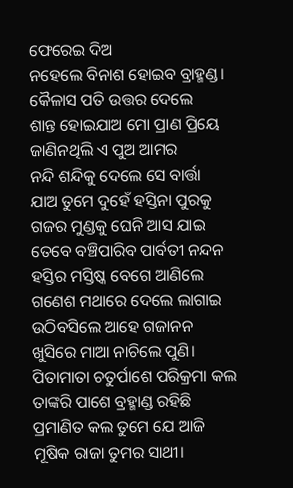ଫେରେଇ ଦିଅ
ନହେଲେ ବିନାଶ ହୋଇବ ବ୍ରାହ୍ମଣ୍ଡ।
କୈଳାସ ପତି ଉତ୍ତର ଦେଲେ
ଶାନ୍ତ ହୋଇଯାଅ ମୋ ପ୍ରାଣ ପ୍ରିୟେ
ଜାଣିନଥିଲି ଏ ପୁଅ ଆମର
ନନ୍ଦି ଶନ୍ଦିକୁ ଦେଲେ ସେ ବାର୍ତ୍ତା
ଯାଅ ତୁମେ ଦୁହେଁ ହସ୍ତିନା ପୁରକୁ
ଗଜର ମୁଣ୍ଡକୁ ଘେନି ଆସ ଯାଇ
ତେବେ ବଞ୍ଚିପାରିବ ପାର୍ବତୀ ନନ୍ଦନ
ହସ୍ତିର ମସ୍ତିଷ୍କ ବେଗେ ଆଣିଲେ
ଗଣେଶ ମଥାରେ ଦେଲେ ଲାଗାଇ
ଉଠିବସିଲେ ଆହେ ଗଜାନନ
ଖୁସିରେ ମାଆ ନାଚିଲେ ପୁଣି।
ପିତାମାତା ଚତୁର୍ପାଶେ ପରିକ୍ରମା କଲ
ତାଙ୍କରି ପାଶେ ବ୍ରହ୍ମାଣ୍ଡ ରହିଛି
ପ୍ରମାଣିତ କଲ ତୁମେ ଯେ ଆଜି
ମୂଷିକ ରାଜା ତୁମର ସାଥୀ।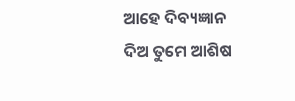ଆହେ ଦିବ୍ୟଜ୍ଞାନ ଦିଅ ତୁମେ ଆଶିଷ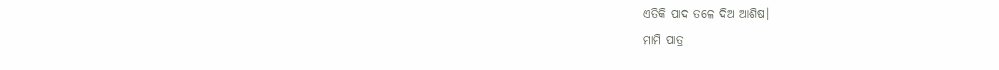ଏତିକି ପାଦ ତଳେ ଦିଅ ଆଶିଷ।
ମାମି ପାତ୍ର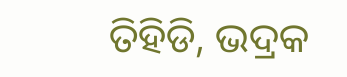ତିହିଡି, ଭଦ୍ରକ